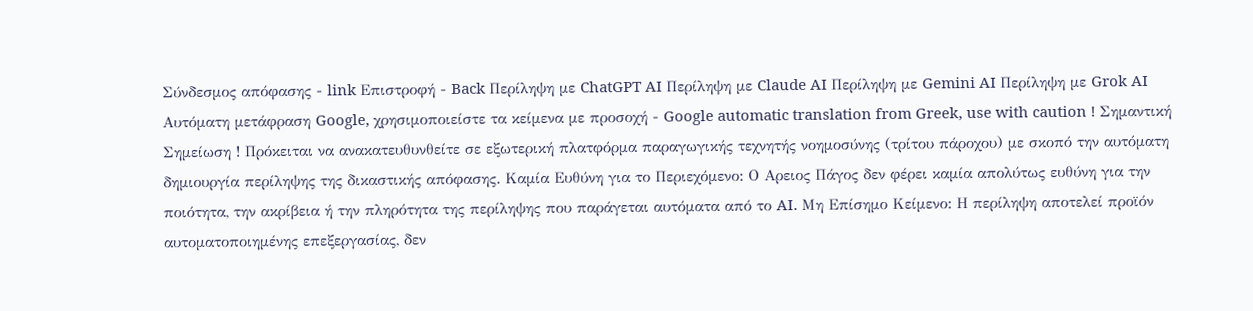Σύνδεσμος απόφασης - link Επιστροφή - Back Περίληψη με ChatGPT AI Περίληψη με Claude AI Περίληψη με Gemini AI Περίληψη με Grok AI Αυτόματη μετάφραση Google, χρησιμοποιείστε τα κείμενα με προσοχή - Google automatic translation from Greek, use with caution ! Σημαντική Σημείωση ! Πρόκειται να ανακατευθυνθείτε σε εξωτερική πλατφόρμα παραγωγικής τεχνητής νοημοσύνης (τρίτου πάροχου) με σκοπό την αυτόματη δημιουργία περίληψης της δικαστικής απόφασης. Καμία Ευθύνη για το Περιεχόμενο: Ο Αρειος Πάγος δεν φέρει καμία απολύτως ευθύνη για την ποιότητα, την ακρίβεια ή την πληρότητα της περίληψης που παράγεται αυτόματα από το AI. Μη Επίσημο Κείμενο: Η περίληψη αποτελεί προϊόν αυτοματοποιημένης επεξεργασίας, δεν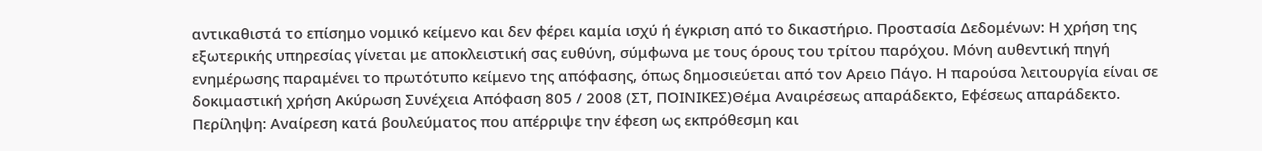αντικαθιστά το επίσημο νομικό κείμενο και δεν φέρει καμία ισχύ ή έγκριση από το δικαστήριο. Προστασία Δεδομένων: Η χρήση της εξωτερικής υπηρεσίας γίνεται με αποκλειστική σας ευθύνη, σύμφωνα με τους όρους του τρίτου παρόχου. Μόνη αυθεντική πηγή ενημέρωσης παραμένει το πρωτότυπο κείμενο της απόφασης, όπως δημοσιεύεται από τον Αρειο Πάγο. Η παρούσα λειτουργία είναι σε δοκιμαστική χρήση Ακύρωση Συνέχεια Απόφαση 805 / 2008 (ΣΤ, ΠΟΙΝΙΚΕΣ)Θέμα Αναιρέσεως απαράδεκτο, Εφέσεως απαράδεκτο. Περίληψη: Αναίρεση κατά βουλεύματος που απέρριψε την έφεση ως εκπρόθεσμη και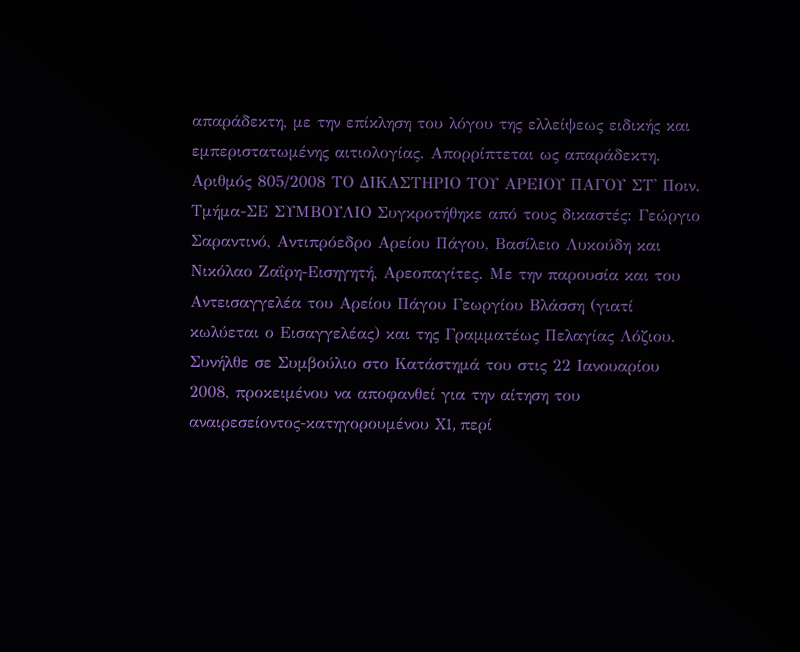απαράδεκτη, με την επίκληση του λόγου της ελλείψεως ειδικής και εμπεριστατωμένης αιτιολογίας. Απορρίπτεται ως απαράδεκτη. Αριθμός 805/2008 ΤΟ ΔΙΚΑΣΤΗΡΙΟ ΤΟΥ ΑΡΕΙΟΥ ΠΑΓΟΥ ΣΤ' Ποιν. Τμήμα-ΣΕ ΣΥΜΒΟΥΛΙΟ Συγκροτήθηκε από τους δικαστές: Γεώργιο Σαραντινό, Αντιπρόεδρο Αρείου Πάγου, Βασίλειο Λυκούδη και Νικόλαο Ζαΐρη-Εισηγητή, Αρεοπαγίτες. Με την παρουσία και του Αντεισαγγελέα του Αρείου Πάγου Γεωργίου Βλάσση (γιατί κωλύεται ο Εισαγγελέας) και της Γραμματέως Πελαγίας Λόζιου. Συνήλθε σε Συμβούλιο στο Κατάστημά του στις 22 Ιανουαρίου 2008, προκειμένου να αποφανθεί για την αίτηση του αναιρεσείοντος-κατηγορουμένου X1, περί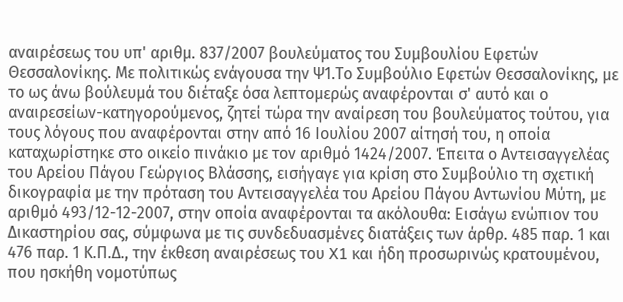αναιρέσεως του υπ' αριθμ. 837/2007 βουλεύματος του Συμβουλίου Εφετών Θεσσαλονίκης. Με πολιτικώς ενάγουσα την Ψ1.Το Συμβούλιο Εφετών Θεσσαλονίκης, με το ως άνω βούλευμά του διέταξε όσα λεπτομερώς αναφέρονται σ' αυτό και ο αναιρεσείων-κατηγορούμενος, ζητεί τώρα την αναίρεση του βουλεύματος τούτου, για τους λόγους που αναφέρονται στην από 16 Ιουλίου 2007 αίτησή του, η οποία καταχωρίστηκε στο οικείο πινάκιο με τον αριθμό 1424/2007. Έπειτα ο Αντεισαγγελέας του Αρείου Πάγου Γεώργιος Βλάσσης, εισήγαγε για κρίση στο Συμβούλιο τη σχετική δικογραφία με την πρόταση του Αντεισαγγελέα του Αρείου Πάγου Αντωνίου Μύτη, με αριθμό 493/12-12-2007, στην οποία αναφέρονται τα ακόλουθα: Εισάγω ενώπιον του Δικαστηρίου σας, σύμφωνα με τις συνδεδυασμένες διατάξεις των άρθρ. 485 παρ. 1 και 476 παρ. 1 Κ.Π.Δ., την έκθεση αναιρέσεως του X1 και ήδη προσωρινώς κρατουμένου, που ησκήθη νομοτύπως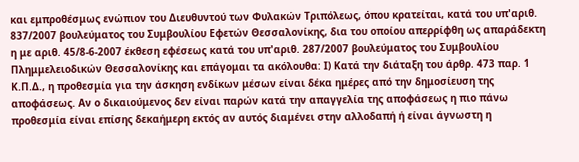και εμπροθέσμως ενώπιον του Διευθυντού των Φυλακών Τριπόλεως, όπου κρατείται, κατά του υπ'αριθ. 837/2007 βουλεύματος του Συμβουλίου Εφετών Θεσσαλονίκης, δια του οποίου απερρίφθη ως απαράδεκτη η με αριθ. 45/8-6-2007 έκθεση εφέσεως κατά του υπ'αριθ. 287/2007 βουλεύματος του Συμβουλίου Πλημμελειοδικών Θεσσαλονίκης και επάγομαι τα ακόλουθα: Ι) Κατά την διάταξη του άρθρ. 473 παρ. 1 Κ.Π.Δ., η προθεσμία για την άσκηση ενδίκων μέσων είναι δέκα ημέρες από την δημοσίευση της αποφάσεως. Αν ο δικαιούμενος δεν είναι παρών κατά την απαγγελία της αποφάσεως η πιο πάνω προθεσμία είναι επίσης δεκαήμερη εκτός αν αυτός διαμένει στην αλλοδαπή ή είναι άγνωστη η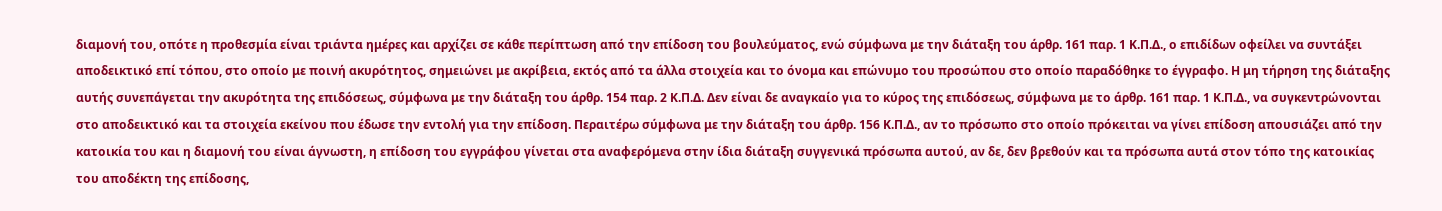διαμονή του, οπότε η προθεσμία είναι τριάντα ημέρες και αρχίζει σε κάθε περίπτωση από την επίδοση του βουλεύματος, ενώ σύμφωνα με την διάταξη του άρθρ. 161 παρ. 1 Κ.Π.Δ., ο επιδίδων οφείλει να συντάξει αποδεικτικό επί τόπου, στο οποίο με ποινή ακυρότητος, σημειώνει με ακρίβεια, εκτός από τα άλλα στοιχεία και το όνομα και επώνυμο του προσώπου στο οποίο παραδόθηκε το έγγραφο. Η μη τήρηση της διάταξης αυτής συνεπάγεται την ακυρότητα της επιδόσεως, σύμφωνα με την διάταξη του άρθρ. 154 παρ. 2 Κ.Π.Δ. Δεν είναι δε αναγκαίο για το κύρος της επιδόσεως, σύμφωνα με το άρθρ. 161 παρ. 1 Κ.Π.Δ., να συγκεντρώνονται στο αποδεικτικό και τα στοιχεία εκείνου που έδωσε την εντολή για την επίδοση. Περαιτέρω σύμφωνα με την διάταξη του άρθρ. 156 Κ.Π.Δ., αν το πρόσωπο στο οποίο πρόκειται να γίνει επίδοση απουσιάζει από την κατοικία του και η διαμονή του είναι άγνωστη, η επίδοση του εγγράφου γίνεται στα αναφερόμενα στην ίδια διάταξη συγγενικά πρόσωπα αυτού, αν δε, δεν βρεθούν και τα πρόσωπα αυτά στον τόπο της κατοικίας του αποδέκτη της επίδοσης,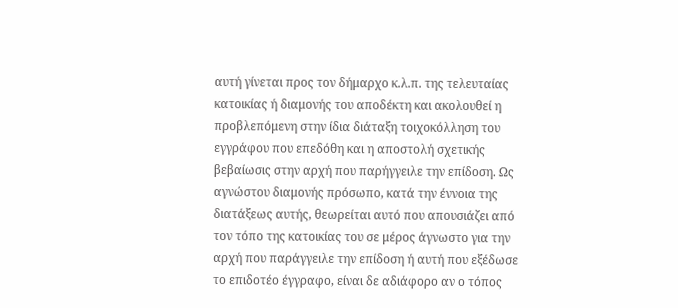αυτή γίνεται προς τον δήμαρχο κ.λ.π. της τελευταίας κατοικίας ή διαμονής του αποδέκτη και ακολουθεί η προβλεπόμενη στην ίδια διάταξη τοιχοκόλληση του εγγράφου που επεδόθη και η αποστολή σχετικής βεβαίωσις στην αρχή που παρήγγειλε την επίδοση. Ως αγνώστου διαμονής πρόσωπο, κατά την έννοια της διατάξεως αυτής, θεωρείται αυτό που απουσιάζει από τον τόπο της κατοικίας του σε μέρος άγνωστο για την αρχή που παράγγειλε την επίδοση ή αυτή που εξέδωσε το επιδοτέο έγγραφο, είναι δε αδιάφορο αν ο τόπος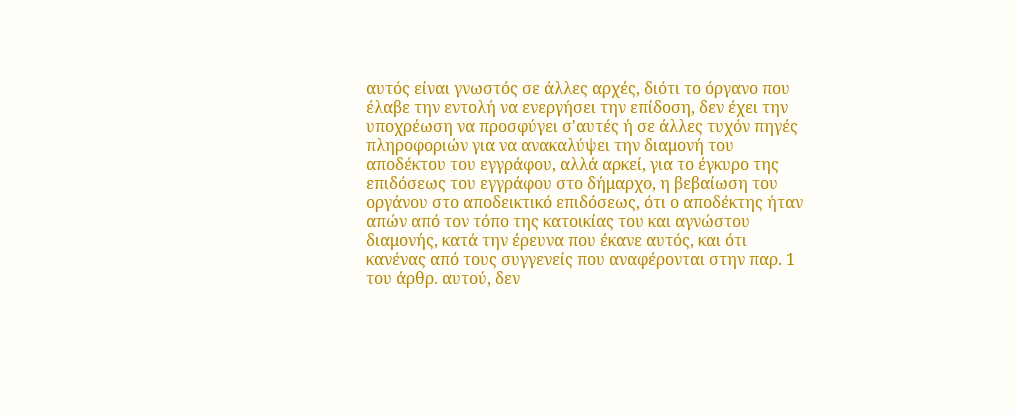αυτός είναι γνωστός σε άλλες αρχές, διότι το όργανο που έλαβε την εντολή να ενεργήσει την επίδοση, δεν έχει την υποχρέωση να προσφύγει σ'αυτές ή σε άλλες τυχόν πηγές πληροφοριών για να ανακαλύψει την διαμονή του αποδέκτου του εγγράφου, αλλά αρκεί, για το έγκυρο της επιδόσεως του εγγράφου στο δήμαρχο, η βεβαίωση του οργάνου στο αποδεικτικό επιδόσεως, ότι ο αποδέκτης ήταν απών από τον τόπο της κατοικίας του και αγνώστου διαμονής, κατά την έρευνα που έκανε αυτός, και ότι κανένας από τους συγγενείς που αναφέρονται στην παρ. 1 του άρθρ. αυτού, δεν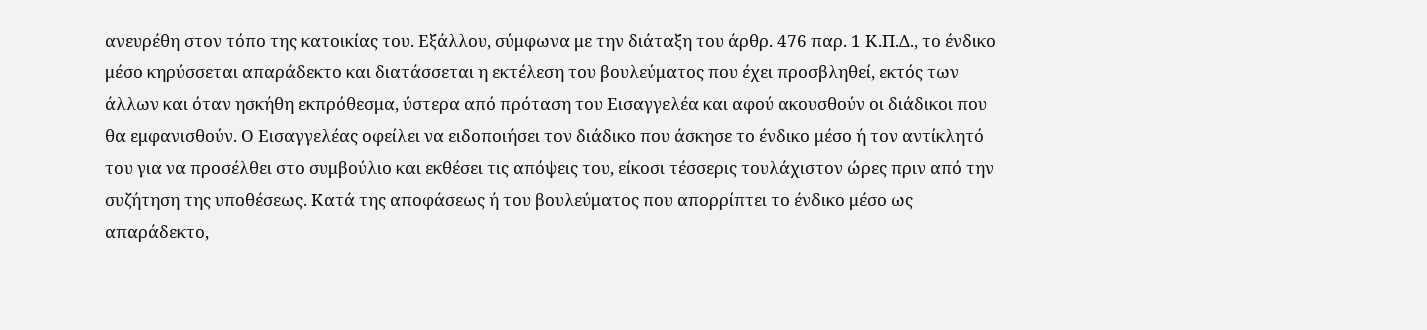ανευρέθη στον τόπο της κατοικίας του. Εξάλλου, σύμφωνα με την διάταξη του άρθρ. 476 παρ. 1 Κ.Π.Δ., το ένδικο μέσο κηρύσσεται απαράδεκτο και διατάσσεται η εκτέλεση του βουλεύματος που έχει προσβληθεί, εκτός των άλλων και όταν ησκήθη εκπρόθεσμα, ύστερα από πρόταση του Εισαγγελέα και αφού ακουσθούν οι διάδικοι που θα εμφανισθούν. Ο Εισαγγελέας οφείλει να ειδοποιήσει τον διάδικο που άσκησε το ένδικο μέσο ή τον αντίκλητό του για να προσέλθει στο συμβούλιο και εκθέσει τις απόψεις του, είκοσι τέσσερις τουλάχιστον ώρες πριν από την συζήτηση της υποθέσεως. Κατά της αποφάσεως ή του βουλεύματος που απορρίπτει το ένδικο μέσο ως απαράδεκτο,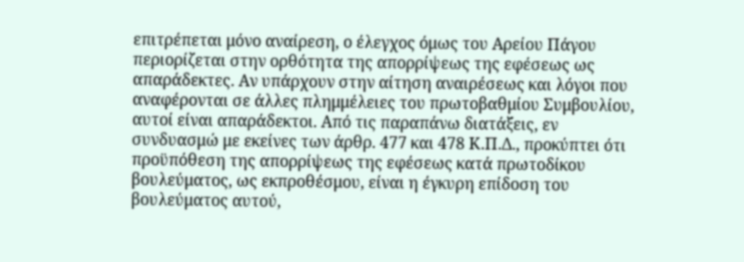επιτρέπεται μόνο αναίρεση, ο έλεγχος όμως του Αρείου Πάγου περιορίζεται στην ορθότητα της απορρίψεως της εφέσεως ως απαράδεκτες. Αν υπάρχουν στην αίτηση αναιρέσεως και λόγοι που αναφέρονται σε άλλες πλημμέλειες του πρωτοβαθμίου Συμβουλίου, αυτοί είναι απαράδεκτοι. Από τις παραπάνω διατάξεις, εν συνδυασμώ με εκείνες των άρθρ. 477 και 478 Κ.Π.Δ., προκύπτει ότι προϋπόθεση της απορρίψεως της εφέσεως κατά πρωτοδίκου βουλεύματος, ως εκπροθέσμου, είναι η έγκυρη επίδοση του βουλεύματος αυτού,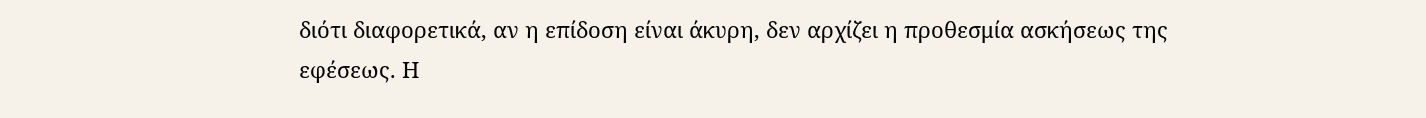διότι διαφορετικά, αν η επίδοση είναι άκυρη, δεν αρχίζει η προθεσμία ασκήσεως της εφέσεως. Η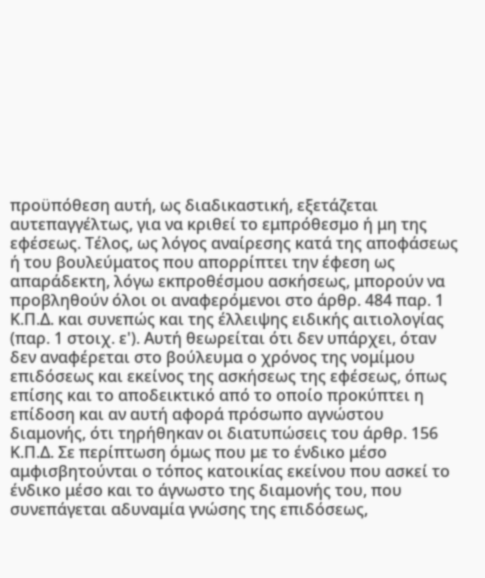προϋπόθεση αυτή, ως διαδικαστική, εξετάζεται αυτεπαγγέλτως, για να κριθεί το εμπρόθεσμο ή μη της εφέσεως. Τέλος, ως λόγος αναίρεσης κατά της αποφάσεως ή του βουλεύματος που απορρίπτει την έφεση ως απαράδεκτη, λόγω εκπροθέσμου ασκήσεως, μπορούν να προβληθούν όλοι οι αναφερόμενοι στο άρθρ. 484 παρ. 1 Κ.Π.Δ. και συνεπώς και της έλλειψης ειδικής αιτιολογίας (παρ. 1 στοιχ. ε'). Αυτή θεωρείται ότι δεν υπάρχει, όταν δεν αναφέρεται στο βούλευμα ο χρόνος της νομίμου επιδόσεως και εκείνος της ασκήσεως της εφέσεως, όπως επίσης και το αποδεικτικό από το οποίο προκύπτει η επίδοση και αν αυτή αφορά πρόσωπο αγνώστου διαμονής, ότι τηρήθηκαν οι διατυπώσεις του άρθρ. 156 Κ.Π.Δ. Σε περίπτωση όμως που με το ένδικο μέσο αμφισβητούνται ο τόπος κατοικίας εκείνου που ασκεί το ένδικο μέσο και το άγνωστο της διαμονής του, που συνεπάγεται αδυναμία γνώσης της επιδόσεως,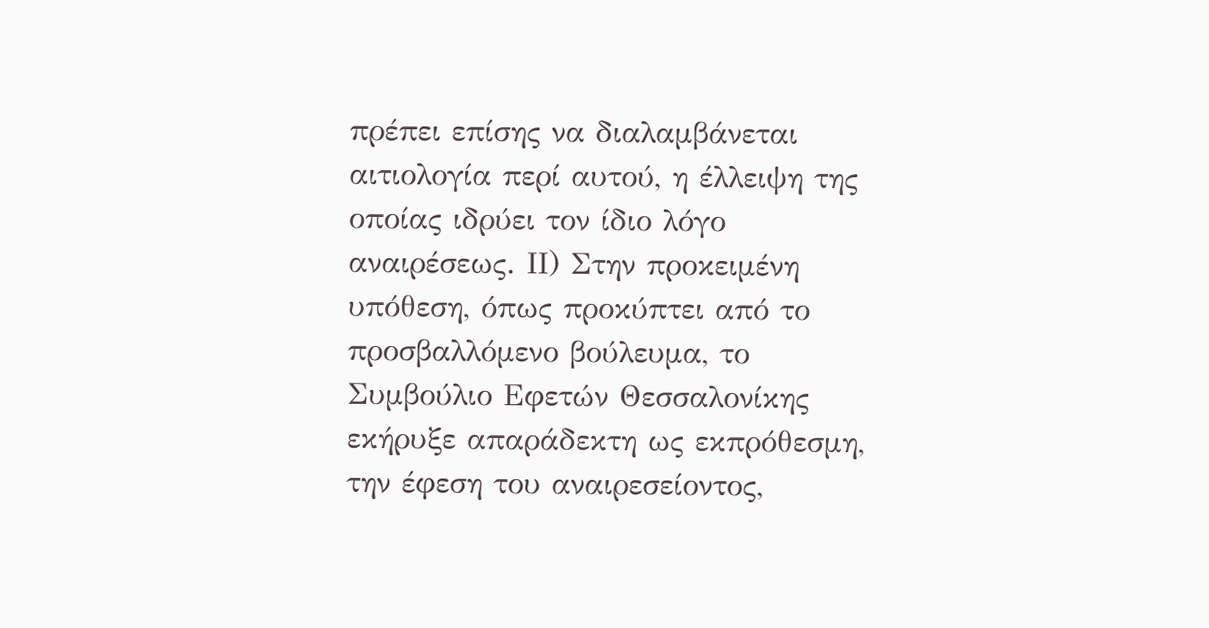πρέπει επίσης να διαλαμβάνεται αιτιολογία περί αυτού, η έλλειψη της οποίας ιδρύει τον ίδιο λόγο αναιρέσεως. ΙΙ) Στην προκειμένη υπόθεση, όπως προκύπτει από το προσβαλλόμενο βούλευμα, το Συμβούλιο Εφετών Θεσσαλονίκης εκήρυξε απαράδεκτη ως εκπρόθεσμη, την έφεση του αναιρεσείοντος,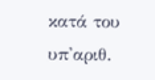κατά του υπ'αριθ.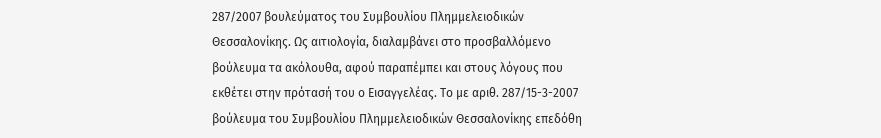287/2007 βουλεύματος του Συμβουλίου Πλημμελειοδικών Θεσσαλονίκης. Ως αιτιολογία, διαλαμβάνει στο προσβαλλόμενο βούλευμα τα ακόλουθα, αφού παραπέμπει και στους λόγους που εκθέτει στην πρότασή του ο Εισαγγελέας. Το με αριθ. 287/15-3-2007 βούλευμα του Συμβουλίου Πλημμελειοδικών Θεσσαλονίκης επεδόθη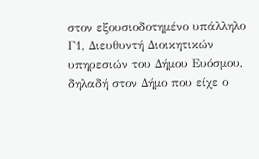στον εξουσιοδοτημένο υπάλληλο Γ1, Διευθυντή Διοικητικών υπηρεσιών του Δήμου Ευόσμου, δηλαδή στον Δήμο που είχε ο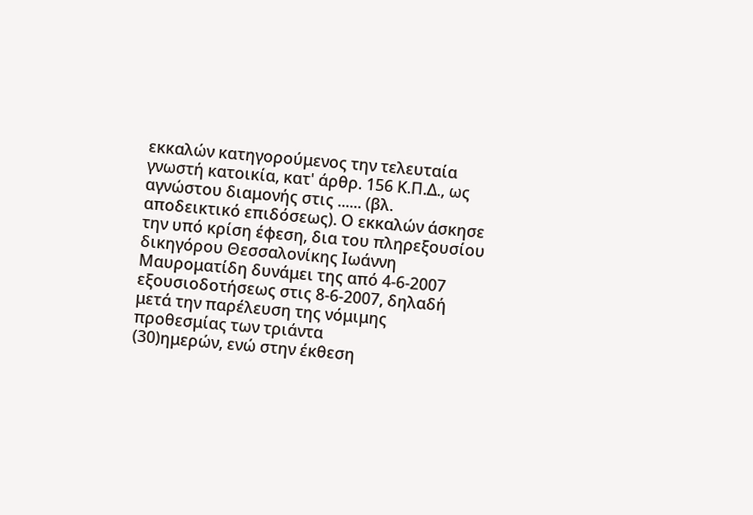εκκαλών κατηγορούμενος την τελευταία γνωστή κατοικία, κατ' άρθρ. 156 Κ.Π.Δ., ως αγνώστου διαμονής στις ...... (βλ. αποδεικτικό επιδόσεως). Ο εκκαλών άσκησε την υπό κρίση έφεση, δια του πληρεξουσίου δικηγόρου Θεσσαλονίκης Ιωάννη Μαυροματίδη δυνάμει της από 4-6-2007 εξουσιοδοτήσεως στις 8-6-2007, δηλαδή μετά την παρέλευση της νόμιμης προθεσμίας των τριάντα
(30)ημερών, ενώ στην έκθεση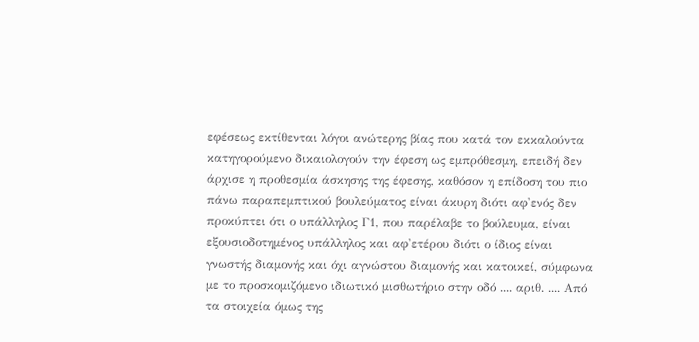εφέσεως εκτίθενται λόγοι ανώτερης βίας που κατά τον εκκαλούντα κατηγορούμενο δικαιολογούν την έφεση ως εμπρόθεσμη, επειδή δεν άρχισε η προθεσμία άσκησης της έφεσης, καθόσον η επίδοση του πιο πάνω παραπεμπτικού βουλεύματος είναι άκυρη διότι αφ'ενός δεν προκύπτει ότι ο υπάλληλος Γ1, που παρέλαβε το βούλευμα, είναι εξουσιοδοτημένος υπάλληλος και αφ'ετέρου διότι ο ίδιος είναι γνωστής διαμονής και όχι αγνώστου διαμονής και κατοικεί, σύμφωνα με το προσκομιζόμενο ιδιωτικό μισθωτήριο στην οδό .... αριθ. .... Από τα στοιχεία όμως της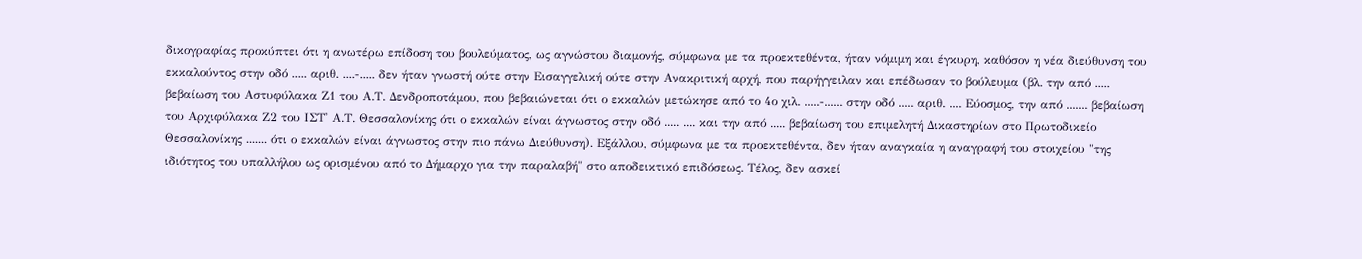δικογραφίας προκύπτει ότι η ανωτέρω επίδοση του βουλεύματος, ως αγνώστου διαμονής, σύμφωνα με τα προεκτεθέντα, ήταν νόμιμη και έγκυρη, καθόσον η νέα διεύθυνση του εκκαλούντος στην οδό ..... αριθ. ....-..... δεν ήταν γνωστή ούτε στην Εισαγγελική ούτε στην Ανακριτική αρχή, που παρήγγειλαν και επέδωσαν το βούλευμα (βλ. την από ..... βεβαίωση του Αστυφύλακα Ζ1 του Α.Τ. Δενδροποτάμου, που βεβαιώνεται ότι ο εκκαλών μετώκησε από το 4ο χιλ. .....-...... στην οδό ..... αριθ. .... Εύοσμος, την από ....... βεβαίωση του Αρχιφύλακα Ζ2 του ΙΣΤ' Α.Τ. Θεσσαλονίκης ότι ο εκκαλών είναι άγνωστος στην οδό ..... .... και την από ..... βεβαίωση του επιμελητή Δικαστηρίων στο Πρωτοδικείο Θεσσαλονίκης ....... ότι ο εκκαλών είναι άγνωστος στην πιο πάνω Διεύθυνση). Εξάλλου, σύμφωνα με τα προεκτεθέντα, δεν ήταν αναγκαία η αναγραφή του στοιχείου "της ιδιότητος του υπαλλήλου ως ορισμένου από το Δήμαρχο για την παραλαβή" στο αποδεικτικό επιδόσεως. Τέλος, δεν ασκεί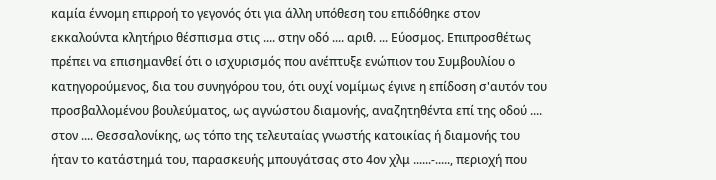καμία έννομη επιρροή το γεγονός ότι για άλλη υπόθεση του επιδόθηκε στον εκκαλούντα κλητήριο θέσπισμα στις .... στην οδό .... αριθ. ... Εύοσμος. Επιπροσθέτως πρέπει να επισημανθεί ότι ο ισχυρισμός που ανέπτυξε ενώπιον του Συμβουλίου ο κατηγορούμενος, δια του συνηγόρου του, ότι ουχί νομίμως έγινε η επίδοση σ'αυτόν του προσβαλλομένου βουλεύματος, ως αγνώστου διαμονής, αναζητηθέντα επί της οδού .... στον .... Θεσσαλονίκης, ως τόπο της τελευταίας γνωστής κατοικίας ή διαμονής του ήταν το κατάστημά του, παρασκευής μπουγάτσας στο 4ον χλμ ......-....., περιοχή που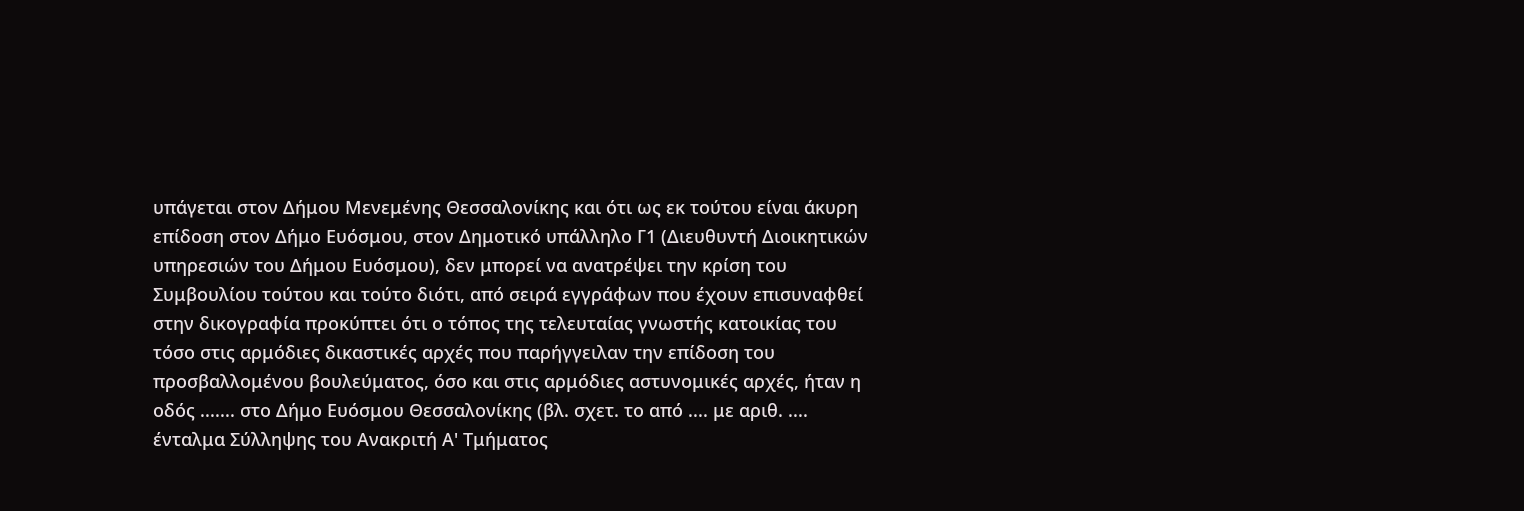υπάγεται στον Δήμου Μενεμένης Θεσσαλονίκης και ότι ως εκ τούτου είναι άκυρη επίδοση στον Δήμο Ευόσμου, στον Δημοτικό υπάλληλο Γ1 (Διευθυντή Διοικητικών υπηρεσιών του Δήμου Ευόσμου), δεν μπορεί να ανατρέψει την κρίση του Συμβουλίου τούτου και τούτο διότι, από σειρά εγγράφων που έχουν επισυναφθεί στην δικογραφία προκύπτει ότι ο τόπος της τελευταίας γνωστής κατοικίας του τόσο στις αρμόδιες δικαστικές αρχές που παρήγγειλαν την επίδοση του προσβαλλομένου βουλεύματος, όσο και στις αρμόδιες αστυνομικές αρχές, ήταν η οδός ....... στο Δήμο Ευόσμου Θεσσαλονίκης (βλ. σχετ. το από .... με αριθ. .... ένταλμα Σύλληψης του Ανακριτή Α' Τμήματος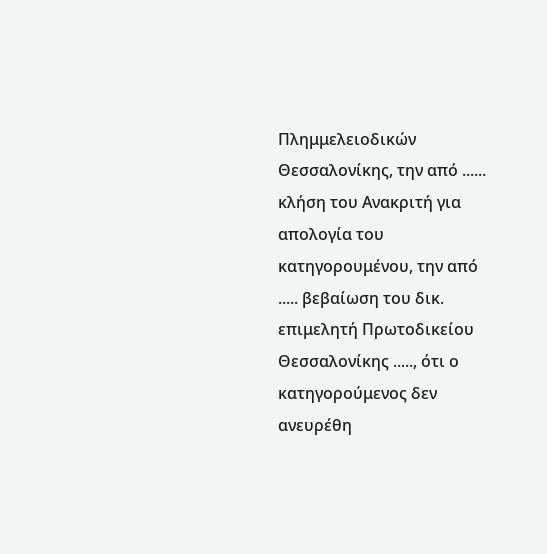Πλημμελειοδικών Θεσσαλονίκης, την από ...... κλήση του Ανακριτή για απολογία του κατηγορουμένου, την από ..... βεβαίωση του δικ. επιμελητή Πρωτοδικείου Θεσσαλονίκης ....., ότι ο κατηγορούμενος δεν ανευρέθη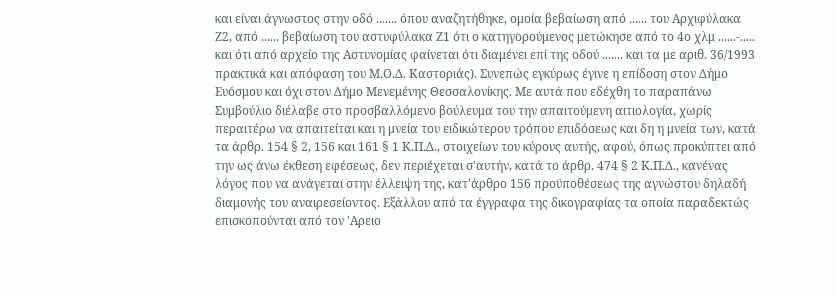και είναι άγνωστος στην οδό ....... όπου αναζητήθηκε, ομοία βεβαίωση από ...... του Αρχιφύλακα Ζ2, από ...... βεβαίωση του αστυφύλακα Ζ1 ότι ο κατηγορούμενος μετώκησε από το 4ο χλμ ......-..... και ότι από αρχείο της Αστυνομίας φαίνεται ότι διαμένει επί της οδού ....... και τα με αριθ. 36/1993 πρακτικά και απόφαση του Μ.Ο.Δ. Καστοριάς). Συνεπώς εγκύρως έγινε η επίδοση στον Δήμο Ευόσμου και όχι στον Δήμο Μενεμένης Θεσσαλονίκης. Με αυτά που εδέχθη το παραπάνω Συμβούλιο διέλαβε στο προσβαλλόμενο βούλευμα του την απαιτούμενη αιτιολογία, χωρίς περαιτέρω να απαιτείται και η μνεία του ειδικώτερου τρόπου επιδόσεως και δη η μνεία των, κατά τα άρθρ. 154 § 2, 156 και 161 § 1 Κ.Π.Δ., στοιχείων του κύρους αυτής, αφού, όπως προκύπτει από την ως άνω έκθεση εφέσεως, δεν περιέχεται σ'αυτήν, κατά το άρθρ. 474 § 2 Κ.Π.Δ., κανένας λόγος που να ανάγεται στην έλλειψη της, κατ'άρθρο 156 προϋποθέσεως της αγνώστου δηλαδή διαμονής του αναιρεσείοντος. Εξάλλου από τα έγγραφα της δικογραφίας τα οποία παραδεκτώς επισκοπούνται από τον 'Αρειο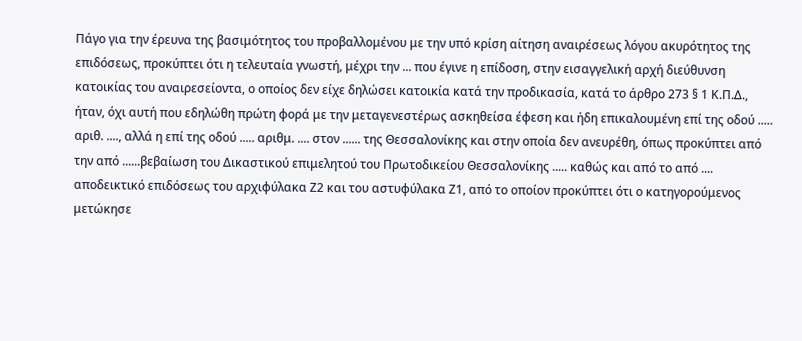Πάγο για την έρευνα της βασιμότητος του προβαλλομένου με την υπό κρίση αίτηση αναιρέσεως λόγου ακυρότητος της επιδόσεως, προκύπτει ότι η τελευταία γνωστή, μέχρι την ... που έγινε η επίδοση, στην εισαγγελική αρχή διεύθυνση κατοικίας του αναιρεσείοντα, ο οποίος δεν είχε δηλώσει κατοικία κατά την προδικασία, κατά το άρθρο 273 § 1 Κ.Π.Δ., ήταν, όχι αυτή που εδηλώθη πρώτη φορά με την μεταγενεστέρως ασκηθείσα έφεση και ήδη επικαλουμένη επί της οδού ..... αριθ. ...., αλλά η επί της οδού ..... αριθμ. .... στον ...... της Θεσσαλονίκης και στην οποία δεν ανευρέθη, όπως προκύπτει από την από ......βεβαίωση του Δικαστικού επιμελητού του Πρωτοδικείου Θεσσαλονίκης ..... καθώς και από το από .... αποδεικτικό επιδόσεως του αρχιφύλακα Ζ2 και του αστυφύλακα Ζ1, από το οποίον προκύπτει ότι ο κατηγορούμενος μετώκησε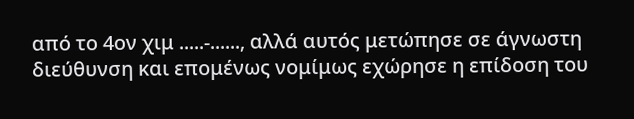από το 4ον χιμ .....-......, αλλά αυτός μετώπησε σε άγνωστη διεύθυνση και επομένως νομίμως εχώρησε η επίδοση του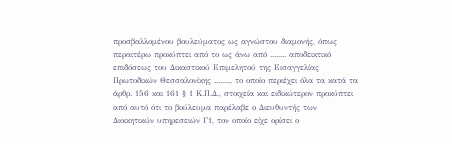προσβαλλομένου βουλεύματος ως αγνώστου διαμονής, όπως περαιτέρω προκύπτει από το ως άνω από ........ αποδεικτικό επιδόσεως του Δικαστικού Επιμελητού της Εισαγγελίας Πρωτοδικών Θεσσαλονίκης ........, το οποίο περιέχει όλα τα κατά τα άρθρ. 156 και 161 § 1 Κ.Π.Δ., στοιχεία και ειδικώτερον προκύπτει από αυτό ότι το βούλευμα παρέλαβε ο Διευθυντής των Διοικητικών υπηρεσειών Γ1, τον οποίο είχε ορίσει ο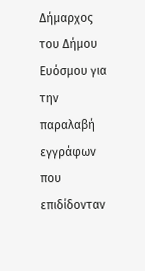Δήμαρχος του Δήμου Ευόσμου για την παραλαβή εγγράφων που επιδίδονταν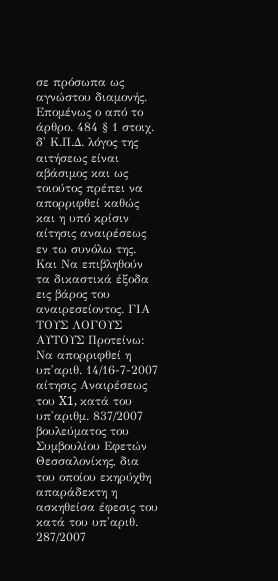σε πρόσωπα ως αγνώστου διαμονής. Επομένως ο από το άρθρο. 484 § 1 στοιχ. δ' Κ.Π.Δ. λόγος της αιτήσεως είναι αβάσιμος και ως τοιούτος πρέπει να απορριφθεί καθώς και η υπό κρίσιν αίτησις αναιρέσεως εν τω συνόλω της. Και Να επιβληθούν τα δικαστικά έξοδα εις βάρος του αναιρεσείοντος. ΓΙΑ ΤΟΥΣ ΛΟΓΟΥΣ ΑΥΤΟΥΣ Προτείνω: Να απορριφθεί η υπ'αριθ. 14/16-7-2007 αίτησις Αναιρέσεως του X1, κατά του υπ'αριθμ. 837/2007 βουλεύματος του Συμβουλίου Εφετών Θεσσαλονίκης, δια του οποίου εκηρύχθη απαράδεκτη η ασκηθείσα έφεσις του κατά του υπ'αριθ. 287/2007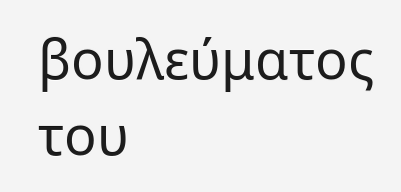βουλεύματος του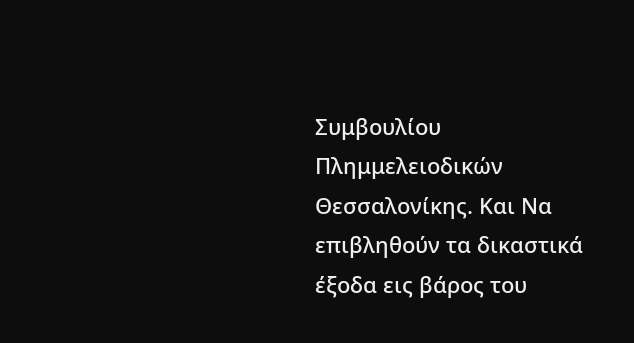Συμβουλίου Πλημμελειοδικών Θεσσαλονίκης. Και Να επιβληθούν τα δικαστικά έξοδα εις βάρος του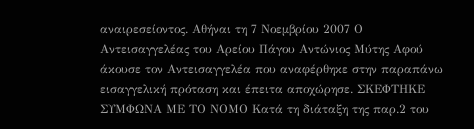αναιρεσείοντος. Αθήναι τη 7 Νοεμβρίου 2007 Ο Αντεισαγγελέας του Αρείου Πάγου Αντώνιος Μύτης Αφού άκουσε τον Αντεισαγγελέα που αναφέρθηκε στην παραπάνω εισαγγελική πρόταση και έπειτα αποχώρησε. ΣΚΕΦΤΗΚΕ ΣΥΜΦΩΝΑ ΜΕ ΤΟ ΝΟΜΟ Κατά τη διάταξη της παρ.2 του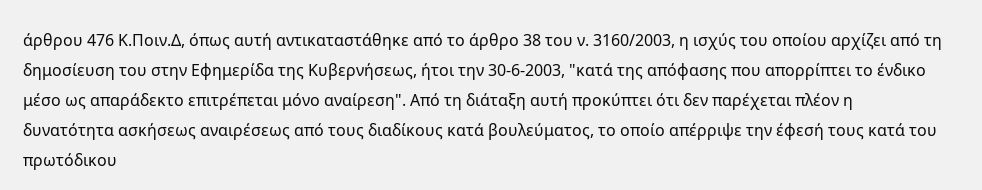άρθρου 476 Κ.Ποιν.Δ, όπως αυτή αντικαταστάθηκε από το άρθρο 38 του ν. 3160/2003, η ισχύς του οποίου αρχίζει από τη δημοσίευση του στην Εφημερίδα της Κυβερνήσεως, ήτοι την 30-6-2003, "κατά της απόφασης που απορρίπτει το ένδικο μέσο ως απαράδεκτο επιτρέπεται μόνο αναίρεση". Από τη διάταξη αυτή προκύπτει ότι δεν παρέχεται πλέον η δυνατότητα ασκήσεως αναιρέσεως από τους διαδίκους κατά βουλεύματος, το οποίο απέρριψε την έφεσή τους κατά του πρωτόδικου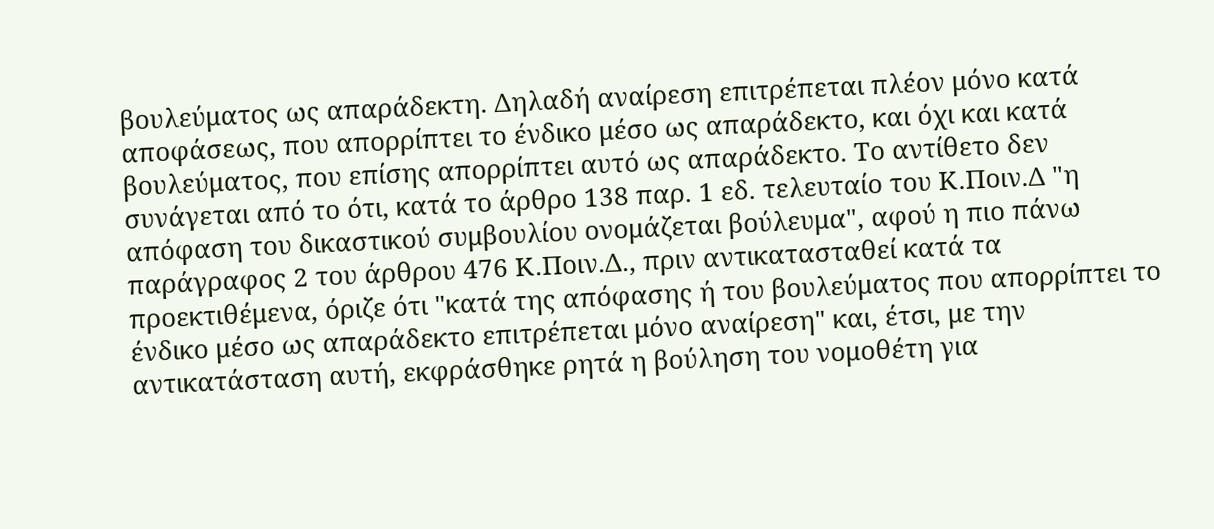βουλεύματος ως απαράδεκτη. Δηλαδή αναίρεση επιτρέπεται πλέον μόνο κατά αποφάσεως, που απορρίπτει το ένδικο μέσο ως απαράδεκτο, και όχι και κατά βουλεύματος, που επίσης απορρίπτει αυτό ως απαράδεκτο. Το αντίθετο δεν συνάγεται από το ότι, κατά το άρθρο 138 παρ. 1 εδ. τελευταίο του Κ.Ποιν.Δ "η απόφαση του δικαστικού συμβουλίου ονομάζεται βούλευμα", αφού η πιο πάνω παράγραφος 2 του άρθρου 476 Κ.Ποιν.Δ., πριν αντικατασταθεί κατά τα προεκτιθέμενα, όριζε ότι "κατά της απόφασης ή του βουλεύματος που απορρίπτει το ένδικο μέσο ως απαράδεκτο επιτρέπεται μόνο αναίρεση" και, έτσι, με την αντικατάσταση αυτή, εκφράσθηκε ρητά η βούληση του νομοθέτη για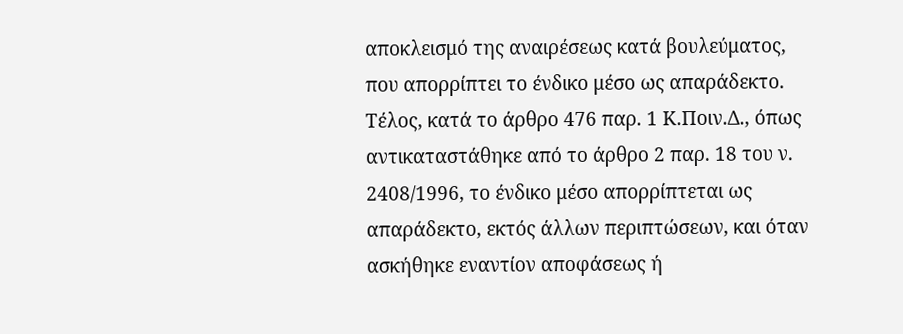αποκλεισμό της αναιρέσεως κατά βουλεύματος, που απορρίπτει το ένδικο μέσο ως απαράδεκτο. Τέλος, κατά το άρθρο 476 παρ. 1 Κ.Ποιν.Δ., όπως αντικαταστάθηκε από το άρθρο 2 παρ. 18 του ν. 2408/1996, το ένδικο μέσο απορρίπτεται ως απαράδεκτο, εκτός άλλων περιπτώσεων, και όταν ασκήθηκε εναντίον αποφάσεως ή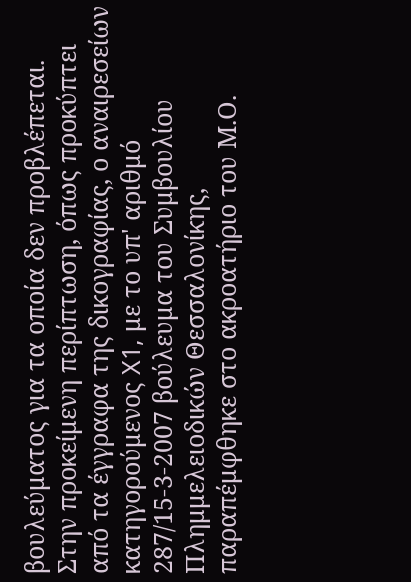βουλεύματος για τα οποία δεν προβλέπεται. Στην προκείμενη περίπτωση, όπως προκύπτει από τα έγγραφα της δικογραφίας, ο αναιρεσείων κατηγορούμενος X1, με το υπ' αριθμό 287/15-3-2007 βούλευμα του Συμβουλίου Πλημμελειοδικών Θεσσαλονίκης, παραπέμφθηκε στο ακροατήριο του Μ.Ο.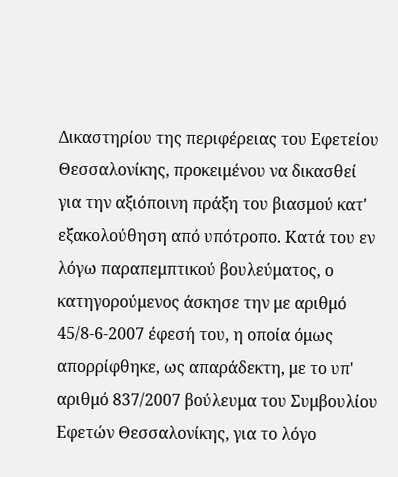Δικαστηρίου της περιφέρειας του Εφετείου Θεσσαλονίκης, προκειμένου να δικασθεί για την αξιόποινη πράξη του βιασμού κατ' εξακολούθηση από υπότροπο. Κατά του εν λόγω παραπεμπτικού βουλεύματος, ο κατηγορούμενος άσκησε την με αριθμό 45/8-6-2007 έφεσή του, η οποία όμως απορρίφθηκε, ως απαράδεκτη, με το υπ' αριθμό 837/2007 βούλευμα του Συμβουλίου Εφετών Θεσσαλονίκης, για το λόγο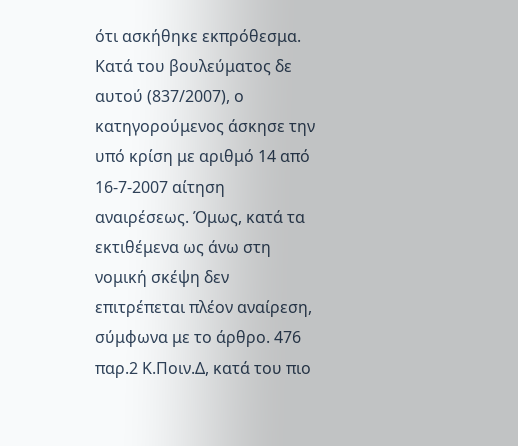ότι ασκήθηκε εκπρόθεσμα. Κατά του βουλεύματος δε αυτού (837/2007), ο κατηγορούμενος άσκησε την υπό κρίση με αριθμό 14 από 16-7-2007 αίτηση αναιρέσεως. Όμως, κατά τα εκτιθέμενα ως άνω στη νομική σκέψη δεν επιτρέπεται πλέον αναίρεση, σύμφωνα με το άρθρο. 476 παρ.2 Κ.Ποιν.Δ, κατά του πιο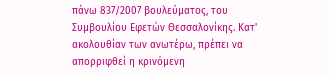πάνω 837/2007 βουλεύματος, του Συμβουλίου Εφετών Θεσσαλονίκης. Κατ' ακολουθίαν των ανωτέρω, πρέπει να απορριφθεί η κρινόμενη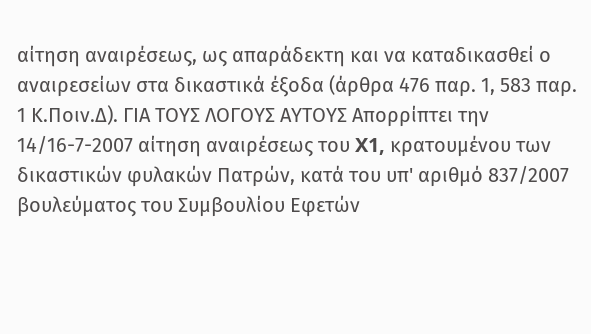αίτηση αναιρέσεως, ως απαράδεκτη και να καταδικασθεί ο αναιρεσείων στα δικαστικά έξοδα (άρθρα 476 παρ. 1, 583 παρ. 1 Κ.Ποιν.Δ). ΓΙΑ ΤΟΥΣ ΛΟΓΟΥΣ ΑΥΤΟΥΣ Απορρίπτει την 14/16-7-2007 αίτηση αναιρέσεως του X1, κρατουμένου των δικαστικών φυλακών Πατρών, κατά του υπ' αριθμό 837/2007 βουλεύματος του Συμβουλίου Εφετών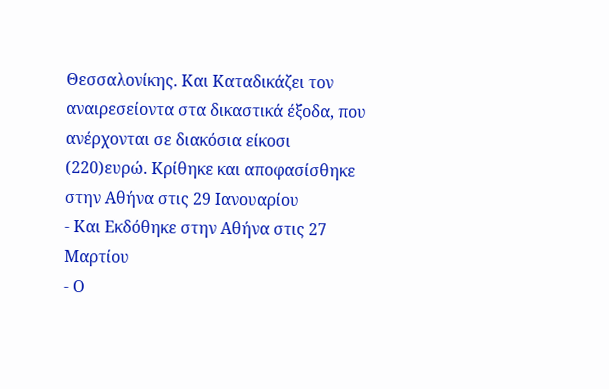Θεσσαλονίκης. Και Καταδικάζει τον αναιρεσείοντα στα δικαστικά έξοδα, που ανέρχονται σε διακόσια είκοσι
(220)ευρώ. Κρίθηκε και αποφασίσθηκε στην Αθήνα στις 29 Ιανουαρίου
- Και Εκδόθηκε στην Αθήνα στις 27 Μαρτίου
- Ο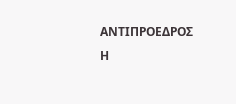ΑΝΤΙΠΡΟΕΔΡΟΣ Η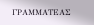ΓΡΑΜΜΑΤΕΑΣ